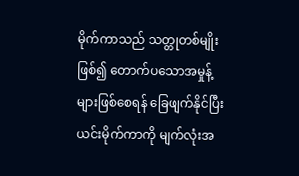မိုက်ကာသည် သတ္တုတစ်မျိုးဖြစ်၍ တောက်ပသောအမှုန့်များဖြစ်စေရန် ခြေဖျက်နိုင်ပြီးယင်းမိုက်ကာကို မျက်လုံးအ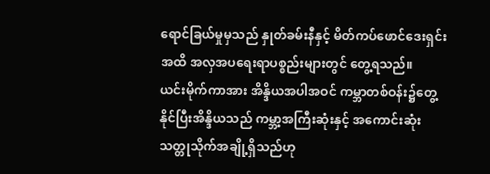ရောင်ခြယ်မှုမှသည် နှုတ်ခမ်းနီနှင့် မိတ်ကပ်ဖောင်ဒေးရှင်းအထိ အလှအပရေးရာပစ္စည်းများတွင် တွေ့ရသည်။
ယင်းမိုက်ကာအား အိန္ဒိယအပါအဝင် ကမ္ဘာတစ်ဝန်း၌တွေ့နိုင်ပြီးအိန္ဒိယသည် ကမ္ဘာ့အကြီးဆုံးနှင့် အကောင်းဆုံးသတ္တုသိုက်အချို့ရှိသည်ဟု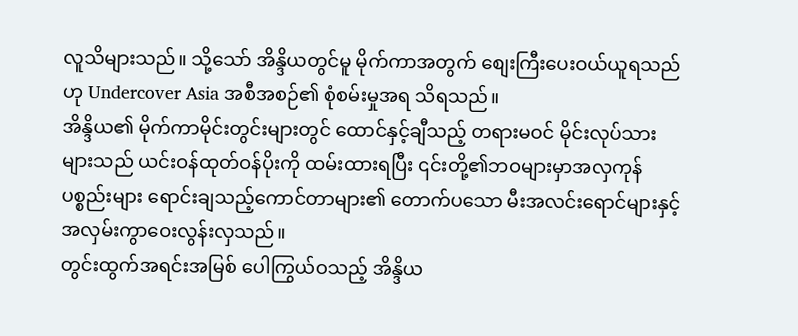လူသိများသည်။ သို့သော် အိန္ဒိယတွင်မူ မိုက်ကာအတွက် စျေးကြီးပေးဝယ်ယူရသည်ဟု Undercover Asia အစီအစဉ်၏ စုံစမ်းမှုအရ သိရသည်။
အိန္ဒိယ၏ မိုက်ကာမိုင်းတွင်းများတွင် ထောင်နှင့်ချီသည့် တရားမဝင် မိုင်းလုပ်သားများသည် ယင်းဝန်ထုတ်ဝန်ပိုးကို ထမ်းထားရပြီး ၎င်းတို့၏ဘဝများမှာအလှကုန်ပစ္စည်းများ ရောင်းချသည့်ကောင်တာများ၏ တောက်ပသော မီးအလင်းရောင်များနှင့် အလှမ်းကွာဝေးလွန်းလှသည်။
တွင်းထွက်အရင်းအမြစ် ပေါကြွယ်ဝသည့် အိန္ဒိယ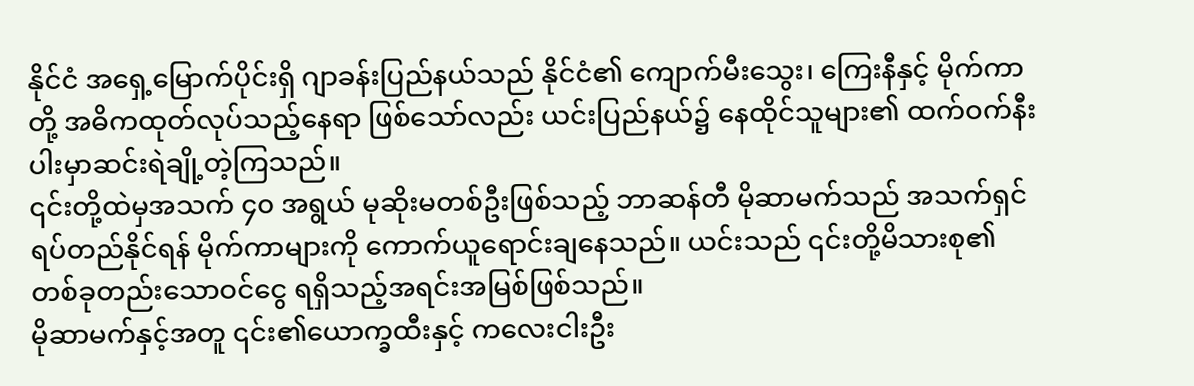နိုင်ငံ အရှေ့မြောက်ပိုင်းရှိ ဂျာခန်းပြည်နယ်သည် နိုင်ငံ၏ ကျောက်မီးသွေး၊ ကြေးနီနှင့် မိုက်ကာတို့ အဓိကထုတ်လုပ်သည့်နေရာ ဖြစ်သော်လည်း ယင်းပြည်နယ်၌ နေထိုင်သူများ၏ ထက်ဝက်နီးပါးမှာဆင်းရဲချို့တဲ့ကြသည်။
၎င်းတို့ထဲမှအသက် ၄၀ အရွယ် မုဆိုးမတစ်ဦးဖြစ်သည့် ဘာဆန်တီ မိုဆာမက်သည် အသက်ရှင်ရပ်တည်နိုင်ရန် မိုက်ကာများကို ကောက်ယူရောင်းချနေသည်။ ယင်းသည် ၎င်းတို့မိသားစု၏တစ်ခုတည်းသောဝင်ငွေ ရရှိသည့်အရင်းအမြစ်ဖြစ်သည်။
မိုဆာမက်နှင့်အတူ ၎င်း၏ယောက္ခထီးနှင့် ကလေးငါးဦး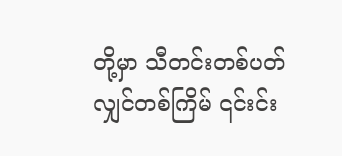တို့မှာ သီတင်းတစ်ပတ်လျှင်တစ်ကြိမ် ၎င်းင်း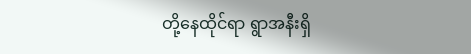တို့နေထိုင်ရာ ရွာအနီးရှိ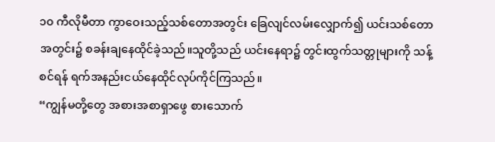၁၀ ကီလိုမီတာ ကွာဝေးသည့်သစ်တောအတွင်း ခြေလျင်လမ်းလျှောက်၍ ယင်းသစ်တောအတွင်း၌ စခန်းချနေထိုင်ခဲ့သည်။သူတို့သည် ယင်းနေရာ၌ တွင်းထွက်သတ္တုများကို သန့်စင်ရန် ရက်အနည်းငယ်နေထိုင်လုပ်ကိုင်ကြသည်။
“ကျွန်မတို့တွေ အစားအစာရှာဖွေ စားသောက်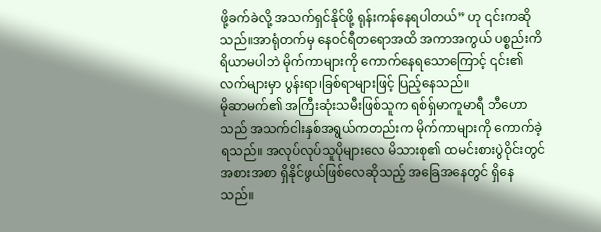ဖို့ခက်ခဲလို့ အသက်ရှင်နိုင်ဖို့ ရုန်းကန်နေရပါတယ်” ဟု ၎င်းကဆိုသည်။အာရုံတက်မှ နေဝင်ရီတရောအထိ အကာအကွယ် ပစ္စည်းကိရိယာမပါဘဲ မိုက်ကာများကို ကောက်နေရသောကြောင့် ၎င်း၏လက်များမှာ ပွန်းရာ၊ခြစ်ရာများဖြင့် ပြည့်နေသည်။
မိုဆာမက်၏ အကြီးဆုံးသမီးဖြစ်သူက ရစ်ရှ်မာကူမာရီ ဘီဟောသည် အသက်ငါးနှစ်အရွယ်ကတည်းက မိုက်ကာများကို ကောက်ခဲ့ရသည်။ အလုပ်လုပ်သူပိုများလေ မိသားစု၏ ထမင်းစားပွဲဝိုင်းတွင်အစားအစာ ရှိနိုင်ဖွယ်ဖြစ်လေဆိုသည့် အခြေအနေတွင် ရှိနေသည်။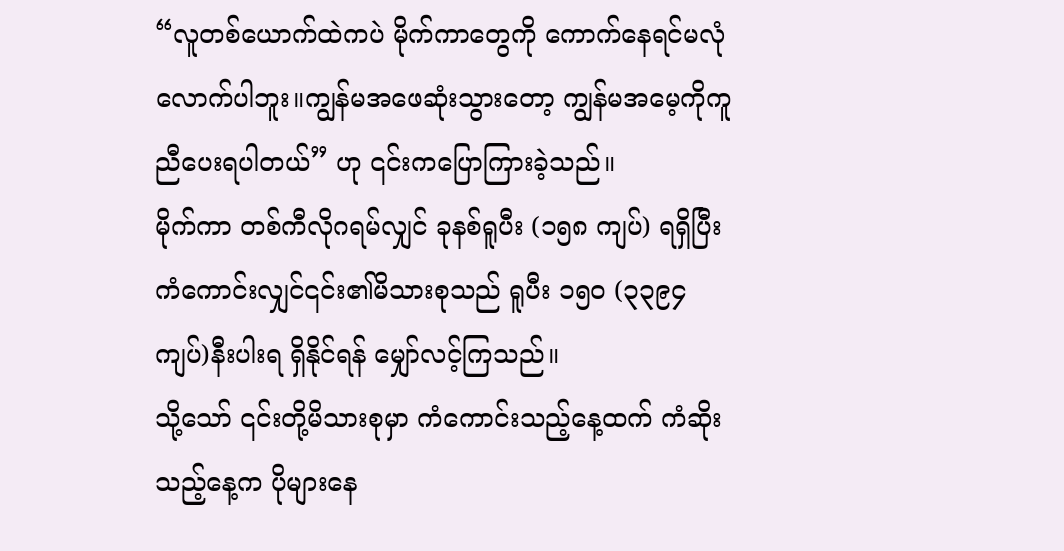“လူတစ်ယောက်ထဲကပဲ မိုက်ကာတွေကို ကောက်နေရင်မလုံလောက်ပါဘူး။ကျွန်မအဖေဆုံးသွားတော့ ကျွန်မအမေ့ကိုကူညီပေးရပါတယ်” ဟု ၎င်းကပြောကြားခဲ့သည်။
မိုက်ကာ တစ်ကီလိုဂရမ်လျှင် ခုနစ်ရူပီး (၁၅၈ ကျပ်) ရရှိပြီး ကံကောင်းလျှင်၎င်း၏မိသားစုသည် ရူပီး ၁၅၀ (၃၃၉၄ ကျပ်)နီးပါးရ ရှိနိုင်ရန် မျှော်လင့်ကြသည်။
သို့သော် ၎င်းတို့မိသားစုမှာ ကံကောင်းသည့်နေ့ထက် ကံဆိုးသည့်နေ့က ပိုများနေ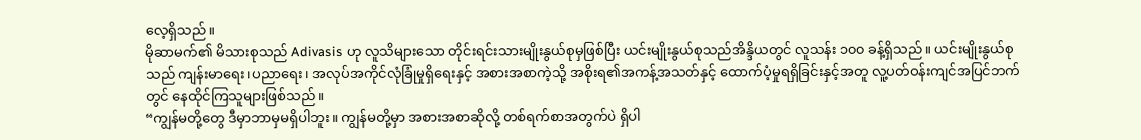လေ့ရှိသည်။
မိုဆာမက်၏ မိသားစုသည် Adivasis ဟု လူသိများသော တိုင်းရင်းသားမျိုးနွယ်စုမှဖြစ်ပြီး ယင်းမျိုးနွယ်စုသည်အိန္ဒိယတွင် လူသန်း ၁၀၀ ခန့်ရှိသည်။ ယင်းမျိုးနွယ်စုသည် ကျန်းမာရေး၊ပညာရေး၊ အလုပ်အကိုင်လုံခြုံမှုရှိရေးနှင့် အစားအစာကဲ့သို့ အစိုးရ၏အကန့်အသတ်နှင့် ထောက်ပံ့မှုရရှိခြင်းနှင့်အတူ လူ့ပတ်ဝန်းကျင်အပြင်ဘက်တွင် နေထိုင်ကြသူများဖြစ်သည်။
“ကျွန်မတို့တွေ ဒီမှာဘာမှမရှိပါဘူး။ ကျွန်မတို့မှာ အစားအစာဆိုလို့ တစ်ရက်စာအတွက်ပဲ ရှိပါ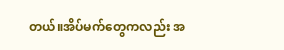တယ်။အိပ်မက်တွေကလည်း အ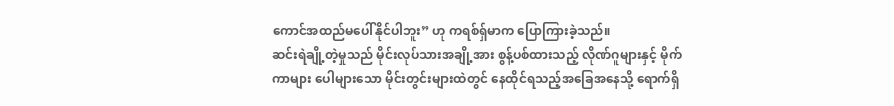ကောင်အထည်မပေါ်နိုင်ပါဘူး” ဟု ကရစ်ရှ်မာက ပြောကြားခဲ့သည်။
ဆင်းရဲချို့တဲ့မှုသည် မိုင်းလုပ်သားအချို့အား စွန့်ပစ်ထားသည့် လိုဏ်ဂူများနှင့် မိုက်ကာများ ပေါများသော မိုင်းတွင်းများထဲတွင် နေထိုင်ရသည့်အခြေအနေသို့ ရောက်ရှိ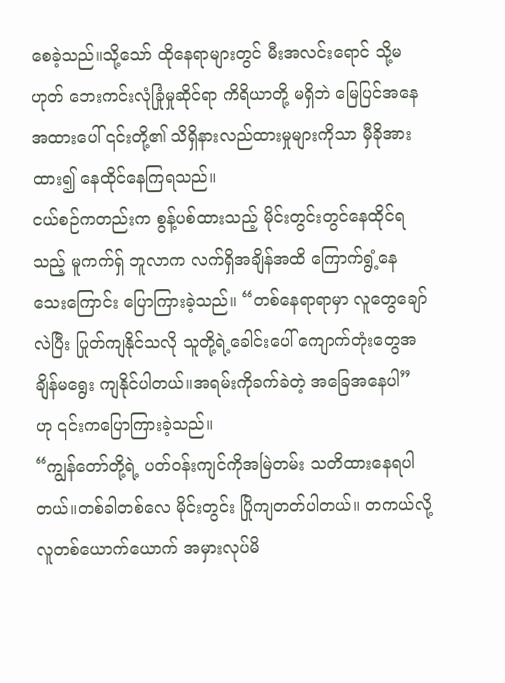စေခဲ့သည်။သို့သော် ထိုနေရာများတွင် မီးအလင်းရောင် သို့မဟုတ် ဘေးကင်းလုံခြုံမှုဆိုင်ရာ ကိရိယာတို့ မရှိဘဲ မြေပြင်အနေအထားပေါ် ၎င်းတို့၏ သိရှိနားလည်ထားမှုများကိုသာ မှီခိုအားထား၍ နေထိုင်နေကြရသည်။
ငယ်စဉ်ကတည်းက စွန့်ပစ်ထားသည့် မိုင်းတွင်းတွင်နေထိုင်ရသည့် မူကက်ရှ် ဘူလာက လက်ရှိအချိန်အထိ ကြောက်ရွံ့နေသေးကြောင်း ပြောကြားခဲ့သည်။ “တစ်နေရာရာမှာ လူတွေချော်လဲပြီး ပြုတ်ကျနိုင်သလို သူတို့ရဲ့ခေါင်းပေါ် ကျောက်တုံးတွေအချိန်မရွေး ကျနိုင်ပါတယ်။အရမ်းကိုခက်ခဲတဲ့ အခြေအနေပါ” ဟု ၎င်းကပြောကြားခဲ့သည်။
“ကျွန်တော်တို့ရဲ့ ပတ်ဝန်းကျင်ကိုအမြဲတမ်း သတိထားနေရပါတယ်။တစ်ခါတစ်လေ မိုင်းတွင်း ပြိုကျတတ်ပါတယ်။ တကယ်လို့ လူတစ်ယောက်ယောက် အမှားလုပ်မိ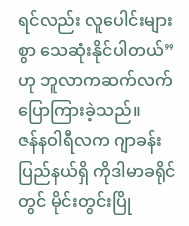ရင်လည်း လူပေါင်းများစွာ သေဆုံးနိုင်ပါတယ်” ဟု ဘူလာကဆက်လက်ပြောကြားခဲ့သည်။
ဇန်နဝါရီလက ဂျာခန်းပြည်နယ်ရှိ ကိုဒါမာခရိုင်တွင် မိုင်းတွင်းပြို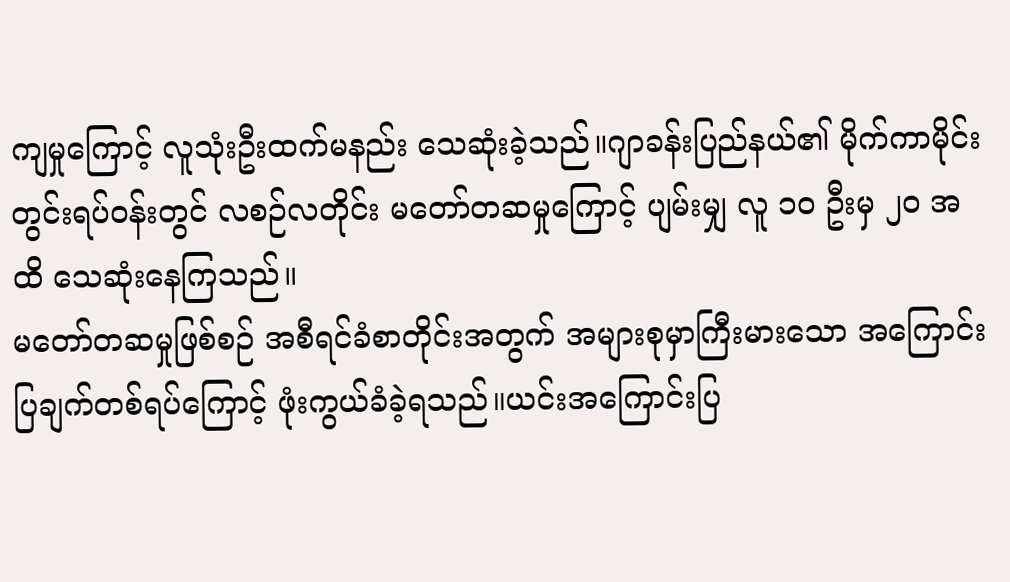ကျမှုကြောင့် လူသုံးဦးထက်မနည်း သေဆုံးခဲ့သည်။ဂျာခန်းပြည်နယ်၏ မိုက်ကာမိုင်းတွင်းရပ်ဝန်းတွင် လစဉ်လတိုင်း မတော်တဆမှုကြောင့် ပျမ်းမျှ လူ ၁၀ ဦးမှ ၂၀ အထိ သေဆုံးနေကြသည်။
မတော်တဆမှုဖြစ်စဉ် အစီရင်ခံစာတိုင်းအတွက် အများစုမှာကြီးမားသော အကြောင်းပြချက်တစ်ရပ်ကြောင့် ဖုံးကွယ်ခံခဲ့ရသည်။ယင်းအကြောင်းပြ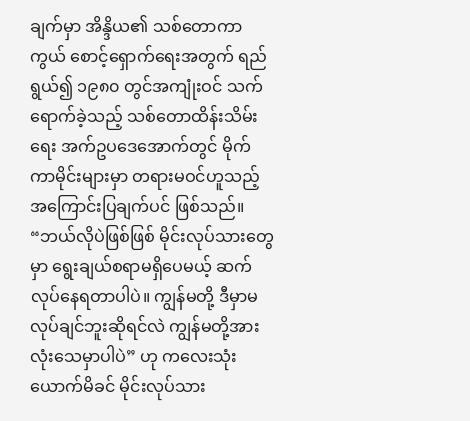ချက်မှာ အိန္ဒိယ၏ သစ်တောကာကွယ် စောင့်ရှောက်ရေးအတွက် ရည်ရွယ်၍ ၁၉၈၀ တွင်အကျုံးဝင် သက်ရောက်ခဲ့သည့် သစ်တောထိန်းသိမ်းရေး အက်ဥပဒေအောက်တွင် မိုက်ကာမိုင်းများမှာ တရားမဝင်ဟူသည့် အကြောင်းပြချက်ပင် ဖြစ်သည်။
“ဘယ်လိုပဲဖြစ်ဖြစ် မိုင်းလုပ်သားတွေမှာ ရွေးချယ်စရာမရှိပေမယ့် ဆက်လုပ်နေရတာပါပဲ။ ကျွန်မတို့ ဒီမှာမလုပ်ချင်ဘူးဆိုရင်လဲ ကျွန်မတို့အားလုံးသေမှာပါပဲ” ဟု ကလေးသုံးယောက်မိခင် မိုင်းလုပ်သား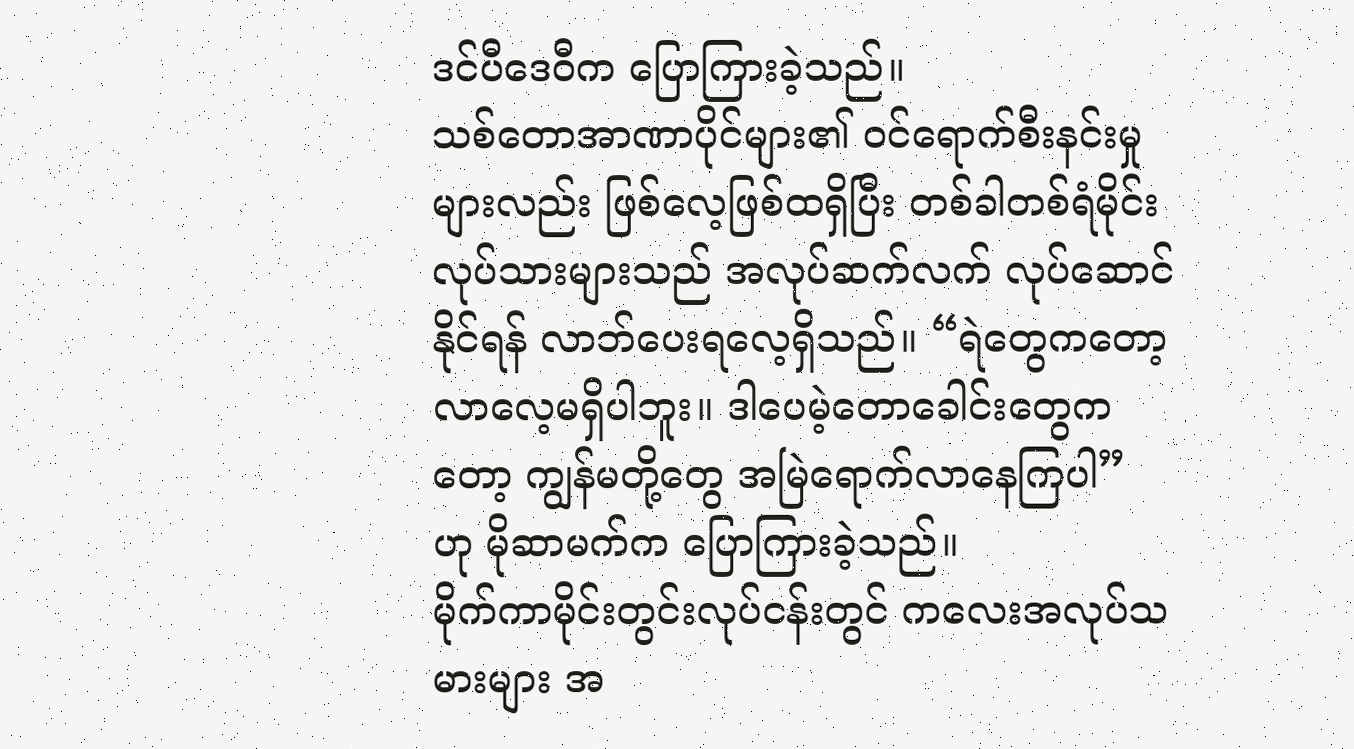ဒင်ပီဒေဝီက ပြောကြားခဲ့သည်။
သစ်တောအာဏာပိုင်များ၏ ဝင်ရောက်စီးနင်းမှုများလည်း ဖြစ်လေ့ဖြစ်ထရှိပြီး တစ်ခါတစ်ရံမိုင်းလုပ်သားများသည် အလုပ်ဆက်လက် လုပ်ဆောင်နိုင်ရန် လာဘ်ပေးရလေ့ရှိသည်။ “ရဲတွေကတော့ လာလေ့မရှိပါဘူး။ ဒါပေမဲ့တောခေါင်းတွေကတော့ ကျွန်မတို့တွေ အမြဲရောက်လာနေကြပါ” ဟု မိုဆာမက်က ပြောကြားခဲ့သည်။
မိုက်ကာမိုင်းတွင်းလုပ်ငန်းတွင် ကလေးအလုပ်သမားများ အ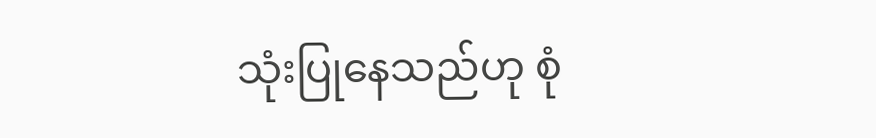သုံးပြုနေသည်ဟု စုံ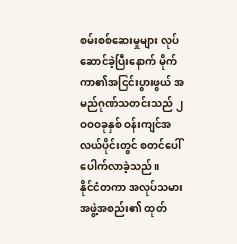စမ်းစစ်ဆေးမှုများ လုပ်ဆောင်ခဲ့ပြီးနောက် မိုက်ကာ၏အငြင်းပွားဖွယ် အမည်ဂုဏ်သတင်းသည် ၂ဝဝဝခုနှစ် ဝန်းကျင်အလယ်ပိုင်းတွင် စတင်ပေါ်ပေါက်လာခဲ့သည်။
နိုင်ငံတကာ အလုပ်သမားအဖွဲ့အစည်း၏ ထုတ်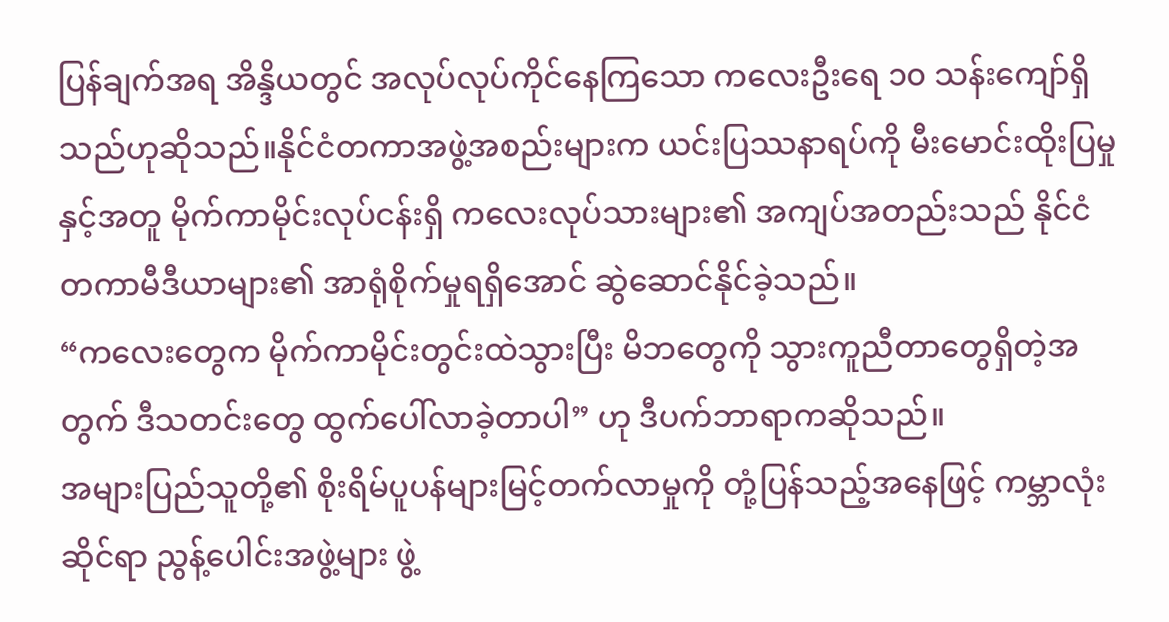ပြန်ချက်အရ အိန္ဒိယတွင် အလုပ်လုပ်ကိုင်နေကြသော ကလေးဦးရေ ၁၀ သန်းကျော်ရှိသည်ဟုဆိုသည်။နိုင်ငံတကာအဖွဲ့အစည်းများက ယင်းပြဿနာရပ်ကို မီးမောင်းထိုးပြမှုနှင့်အတူ မိုက်ကာမိုင်းလုပ်ငန်းရှိ ကလေးလုပ်သားများ၏ အကျပ်အတည်းသည် နိုင်ငံတကာမီဒီယာများ၏ အာရုံစိုက်မှုရရှိအောင် ဆွဲဆောင်နိုင်ခဲ့သည်။
“ကလေးတွေက မိုက်ကာမိုင်းတွင်းထဲသွားပြီး မိဘတွေကို သွားကူညီတာတွေရှိတဲ့အတွက် ဒီသတင်းတွေ ထွက်ပေါ်လာခဲ့တာပါ” ဟု ဒီပက်ဘာရာကဆိုသည်။
အများပြည်သူတို့၏ စိုးရိမ်ပူပန်များမြင့်တက်လာမှုကို တုံ့ပြန်သည့်အနေဖြင့် ကမ္ဘာလုံးဆိုင်ရာ ညွန့်ပေါင်းအဖွဲ့များ ဖွဲ့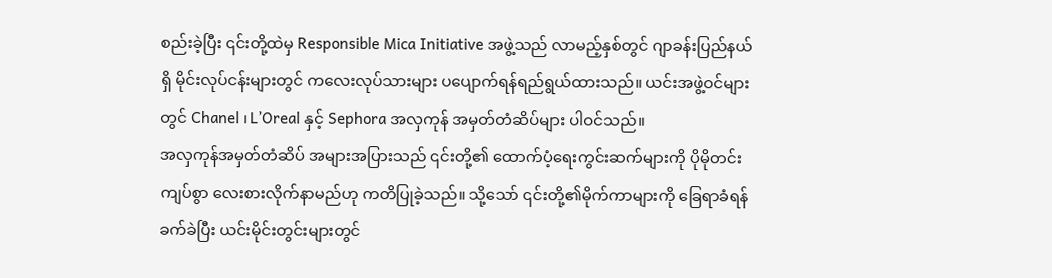စည်းခဲ့ပြီး ၎င်းတို့ထဲမှ Responsible Mica Initiative အဖွဲ့သည် လာမည့်နှစ်တွင် ဂျာခန်းပြည်နယ်ရှိ မိုင်းလုပ်ငန်းများတွင် ကလေးလုပ်သားများ ပပျောက်ရန်ရည်ရွယ်ထားသည်။ ယင်းအဖွဲ့ဝင်များတွင် Chanel ၊ L’Oreal နှင့် Sephora အလှကုန် အမှတ်တံဆိပ်များ ပါဝင်သည်။
အလှကုန်အမှတ်တံဆိပ် အများအပြားသည် ၎င်းတို့၏ ထောက်ပံ့ရေးကွင်းဆက်များကို ပိုမိုတင်းကျပ်စွာ လေးစားလိုက်နာမည်ဟု ကတိပြုခဲ့သည်။ သို့သော် ၎င်းတို့၏မိုက်ကာများကို ခြေရာခံရန်ခက်ခဲပြီး ယင်းမိုင်းတွင်းများတွင်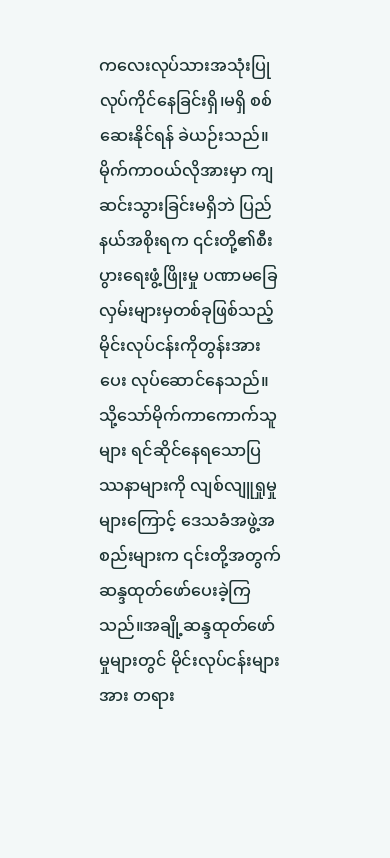ကလေးလုပ်သားအသုံးပြု လုပ်ကိုင်နေခြင်းရှိ၊မရှိ စစ်ဆေးနိုင်ရန် ခဲယဉ်းသည်။
မိုက်ကာဝယ်လိုအားမှာ ကျဆင်းသွားခြင်းမရှိဘဲ ပြည်နယ်အစိုးရက ၎င်းတို့၏စီးပွားရေးဖွံ့ဖြိုးမှု ပဏာမခြေလှမ်းများမှတစ်ခုဖြစ်သည့် မိုင်းလုပ်ငန်းကိုတွန်းအားပေး လုပ်ဆောင်နေသည်။
သို့သော်မိုက်ကာကောက်သူများ ရင်ဆိုင်နေရသောပြဿနာများကို လျစ်လျူရှုမှုများကြောင့် ဒေသခံအဖွဲ့အစည်းများက ၎င်းတို့အတွက် ဆန္ဒထုတ်ဖော်ပေးခဲ့ကြသည်။အချို့ဆန္ဒထုတ်ဖော်မှုများတွင် မိုင်းလုပ်ငန်းများအား တရား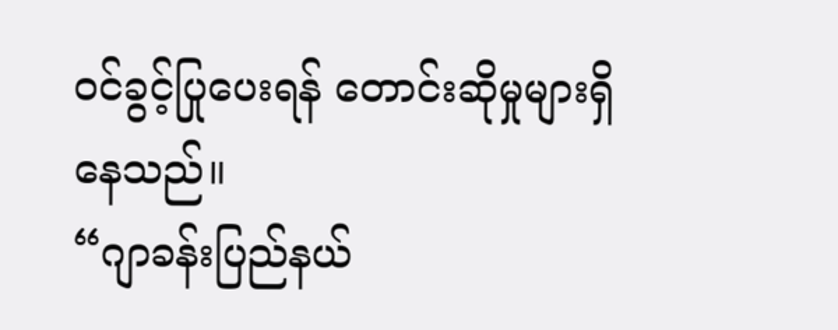ဝင်ခွင့်ပြုပေးရန် တောင်းဆိုမှုများရှိနေသည်။
“ဂျာခန်းပြည်နယ်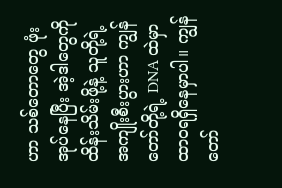ဟာ သစ်တောတွေ ဖုံးအုပ်နေပြီး အဲ့ဒါတွေကို ထိန်းသိမ်းဖို့နဲ့ သူတို့ရဲ့အကျိုးစီးပွားဟာ ကျွန်တော်တို့ရဲ့ DNA ထဲမှာ ထာဝရရှိနေမှာပါ။ ကျွန်တော်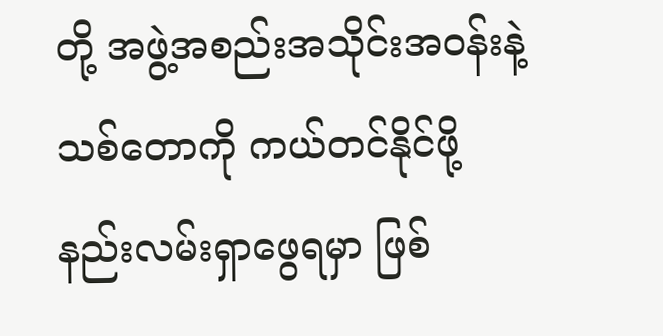တို့ အဖွဲ့အစည်းအသိုင်းအဝန်းနဲ့ သစ်တောကို ကယ်တင်နိုင်ဖို့ နည်းလမ်းရှာဖွေရမှာ ဖြစ်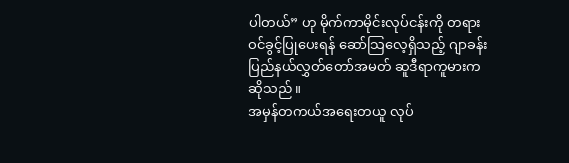ပါတယ်” ဟု မိုက်ကာမိုင်းလုပ်ငန်းကို တရားဝင်ခွင့်ပြုပေးရန် ဆော်သြလေ့ရှိသည့် ဂျာခန်းပြည်နယ်လွှတ်တော်အမတ် ဆူဒီရာကူမားကဆိုသည်။
အမှန်တကယ်အရေးတယူ လုပ်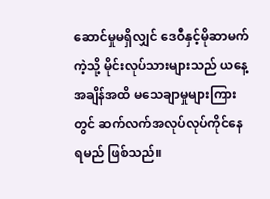ဆောင်မှုမရှိလျှင် ဒေဝီနှင့်မိုဆာမက်ကဲ့သို့ မိုင်းလုပ်သားများသည် ယနေ့အချိန်အထိ မသေချာမှုများကြားတွင် ဆက်လက်အလုပ်လုပ်ကိုင်နေရမည် ဖြစ်သည်။